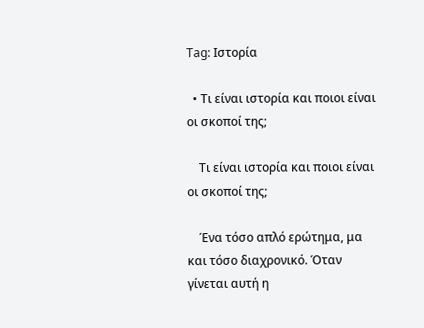Tag: Ιστορία

  • Τι είναι ιστορία και ποιοι είναι οι σκοποί της;

    Τι είναι ιστορία και ποιοι είναι οι σκοποί της;

    Ένα τόσο απλό ερώτημα, μα και τόσο διαχρονικό. Όταν γίνεται αυτή η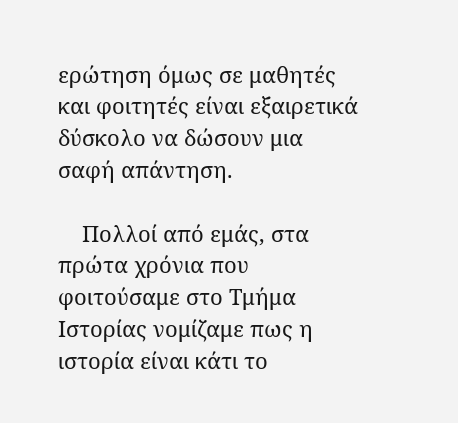ερώτηση όμως σε μαθητές και φοιτητές είναι εξαιρετικά δύσκολο να δώσουν μια σαφή απάντηση.

    Πολλοί από εμάς, στα πρώτα χρόνια που φοιτούσαμε στο Τμήμα Ιστορίας νομίζαμε πως η ιστορία είναι κάτι το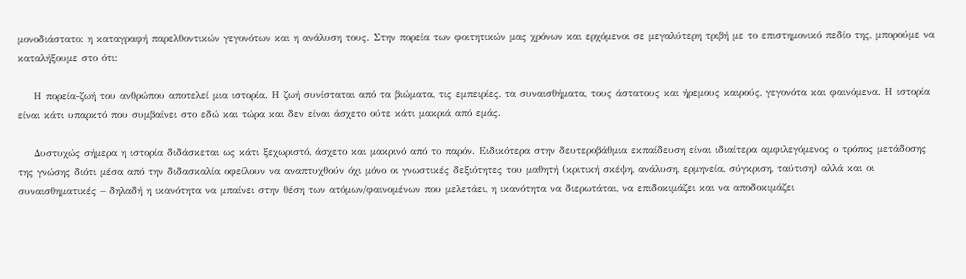μονοδιάστατο: η καταγραφή παρελθοντικών γεγονότων και η ανάλυση τους. Στην πορεία των φοιτητικών μας χρόνων και ερχόμενοι σε μεγαλύτερη τριβή με το επιστημονικό πεδίο της, μπορούμε να καταλήξουμε στο ότι:

    Η πορεία-ζωή του ανθρώπου αποτελεί μια ιστορία. Η ζωή συνίσταται από τα βιώματα, τις εμπειρίες, τα συναισθήματα, τους άστατους και ήρεμους καιρούς, γεγονότα και φαινόμενα. Η ιστορία είναι κάτι υπαρκτό που συμβαίνει στο εδώ και τώρα και δεν είναι άσχετο ούτε κάτι μακριά από εμάς.

    Δυστυχώς σήμερα η ιστορία διδάσκεται ως κάτι ξεχωριστό, άσχετο και μακρινό από το παρόν. Ειδικότερα στην δευτεροβάθμια εκπαίδευση είναι ιδιαίτερα αμφιλεγόμενος ο τρόπος μετάδοσης της γνώσης διότι μέσα από την διδασκαλία οφείλουν να αναπτυχθούν όχι μόνο οι γνωστικές δεξιότητες του μαθητή (κριτική σκέψη, ανάλυση, ερμηνεία, σύγκριση, ταύτιση) αλλά και οι συναισθηματικές – δηλαδή η ικανότητα να μπαίνει στην θέση των ατόμων/φαινομένων που μελετάει, η ικανότητα να διερωτάται, να επιδοκιμάζει και να αποδοκιμάζει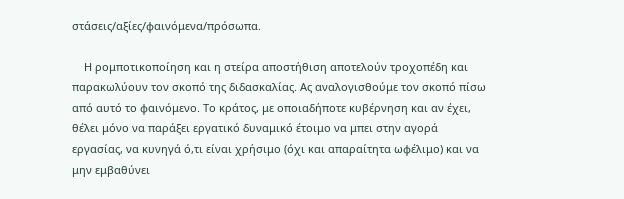στάσεις/αξίες/φαινόμενα/πρόσωπα.

    Η ρομποτικοποίηση και η στείρα αποστήθιση αποτελούν τροχοπέδη και παρακωλύουν τον σκοπό της διδασκαλίας. Ας αναλογισθούμε τον σκοπό πίσω από αυτό το φαινόμενο. Το κράτος, με οποιαδήποτε κυβέρνηση και αν έχει, θέλει μόνο να παράξει εργατικό δυναμικό έτοιμο να μπει στην αγορά εργασίας, να κυνηγά ό,τι είναι χρήσιμο (όχι και απαραίτητα ωφέλιμο) και να μην εμβαθύνει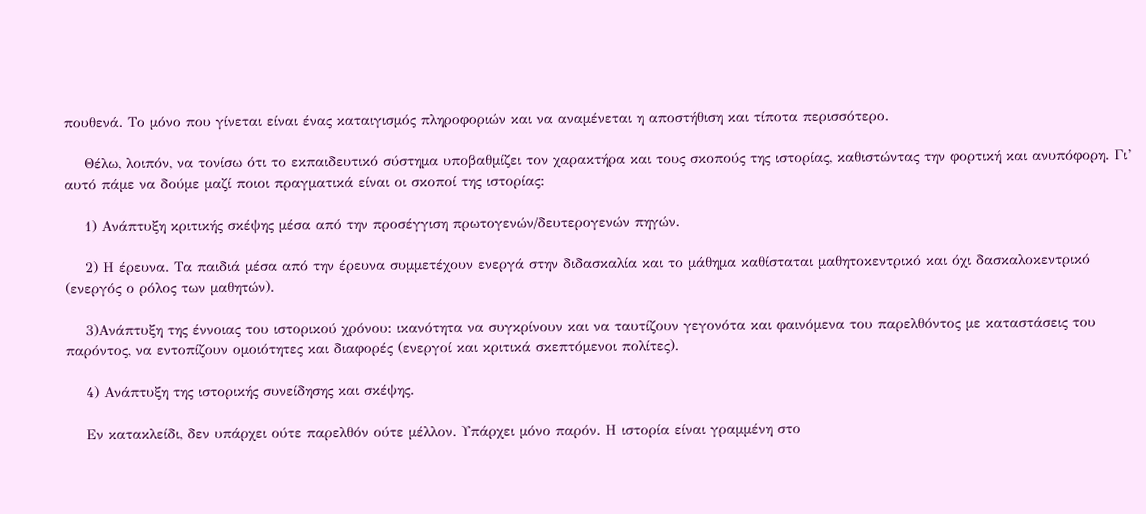πουθενά. Το μόνο που γίνεται είναι ένας καταιγισμός πληροφοριών και να αναμένεται η αποστήθιση και τίποτα περισσότερο.

    Θέλω, λοιπόν, να τονίσω ότι το εκπαιδευτικό σύστημα υποβαθμίζει τον χαρακτήρα και τους σκοπούς της ιστορίας, καθιστώντας την φορτική και ανυπόφορη. Γι’ αυτό πάμε να δούμε μαζί ποιοι πραγματικά είναι οι σκοποί της ιστορίας:

    1) Ανάπτυξη κριτικής σκέψης μέσα από την προσέγγιση πρωτογενών/δευτερογενών πηγών.

    2) Η έρευνα. Τα παιδιά μέσα από την έρευνα συμμετέχουν ενεργά στην διδασκαλία και το μάθημα καθίσταται μαθητοκεντρικό και όχι δασκαλοκεντρικό (ενεργός ο ρόλος των μαθητών).

    3)Ανάπτυξη της έννοιας του ιστορικού χρόνου: ικανότητα να συγκρίνουν και να ταυτίζουν γεγονότα και φαινόμενα του παρελθόντος με καταστάσεις του παρόντος, να εντοπίζουν ομοιότητες και διαφορές (ενεργοί και κριτικά σκεπτόμενοι πολίτες).

    4) Ανάπτυξη της ιστορικής συνείδησης και σκέψης.

    Εν κατακλείδι, δεν υπάρχει ούτε παρελθόν ούτε μέλλον. Υπάρχει μόνο παρόν. Η ιστορία είναι γραμμένη στο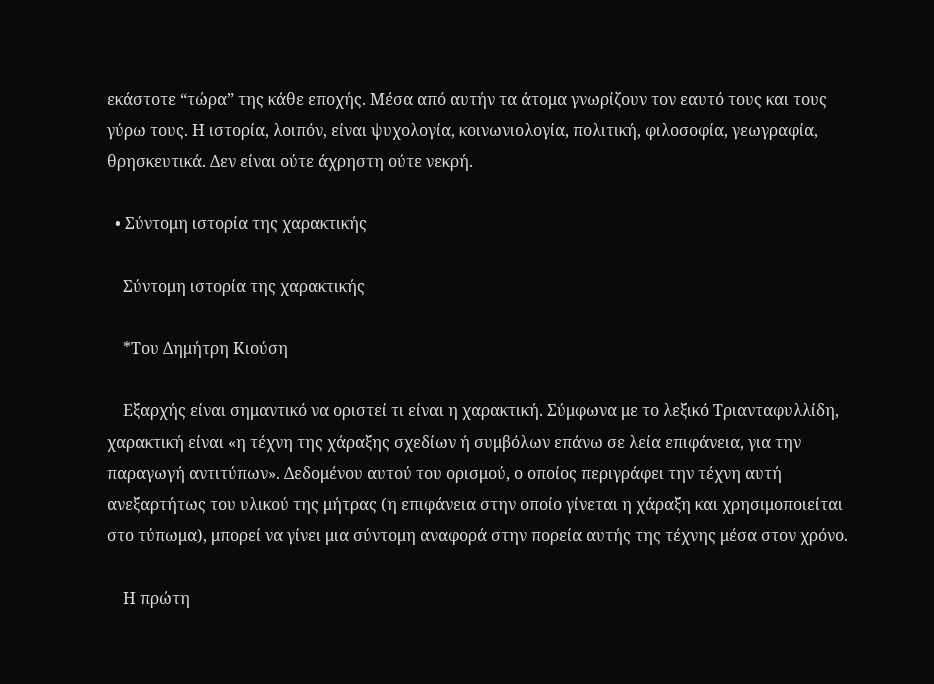εκάστοτε “τώρα” της κάθε εποχής. Μέσα από αυτήν τα άτομα γνωρίζουν τον εαυτό τους και τους γύρω τους. Η ιστορία, λοιπόν, είναι ψυχολογία, κοινωνιολογία, πολιτική, φιλοσοφία, γεωγραφία, θρησκευτικά. Δεν είναι ούτε άχρηστη ούτε νεκρή.

  • Σύντομη ιστορία της χαρακτικής

    Σύντομη ιστορία της χαρακτικής

    *Του Δημήτρη Κιούση

    Εξαρχής είναι σημαντικό να οριστεί τι είναι η χαρακτική. Σύμφωνα με το λεξικό Τριανταφυλλίδη, χαρακτική είναι «η τέχνη της χάραξης σχεδίων ή συμβόλων επάνω σε λεία επιφάνεια, για την παραγωγή αντιτύπων». Δεδομένου αυτού του ορισμού, ο οποίος περιγράφει την τέχνη αυτή ανεξαρτήτως του υλικού της μήτρας (η επιφάνεια στην οποίο γίνεται η χάραξη και χρησιμοποιείται στο τύπωμα), μπορεί να γίνει μια σύντομη αναφορά στην πορεία αυτής της τέχνης μέσα στον χρόνο.

    Η πρώτη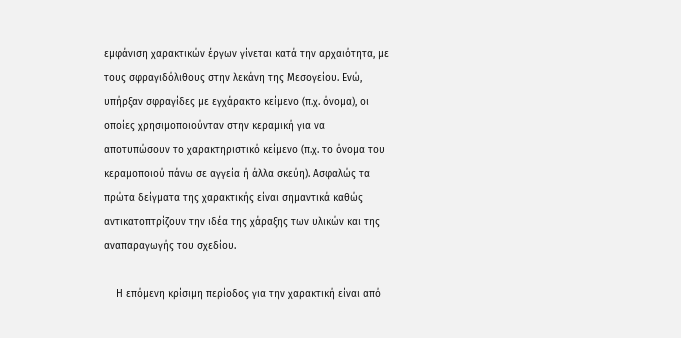εμφάνιση χαρακτικών έργων γίνεται κατά την αρχαιότητα, με τους σφραγιδόλιθους στην λεκάνη της Μεσογείου. Ενώ, υπήρξαν σφραγίδες με εγχάρακτο κείμενο (π.χ. όνομα), οι οποίες χρησιμοποιούνταν στην κεραμική για να αποτυπώσουν το χαρακτηριστικό κείμενο (π.χ. το όνομα του κεραμοποιού πάνω σε αγγεία ή άλλα σκεύη). Ασφαλώς τα πρώτα δείγματα της χαρακτικής είναι σημαντικά καθώς αντικατοπτρίζουν την ιδέα της χάραξης των υλικών και της αναπαραγωγής του σχεδίου.

    Η επόμενη κρίσιμη περίοδος για την χαρακτική είναι από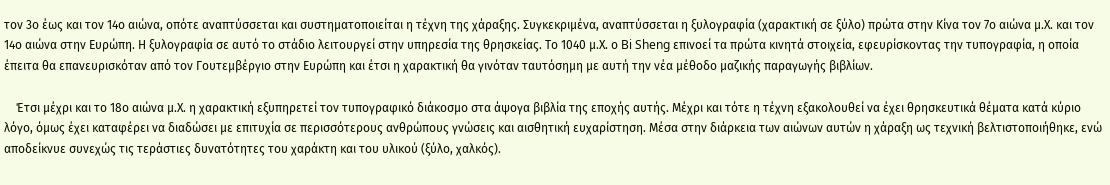τον 3ο έως και τον 14ο αιώνα, οπότε αναπτύσσεται και συστηματοποιείται η τέχνη της χάραξης. Συγκεκριμένα, αναπτύσσεται η ξυλογραφία (χαρακτική σε ξύλο) πρώτα στην Κίνα τον 7ο αιώνα μ.Χ. και τον 14ο αιώνα στην Ευρώπη. Η ξυλογραφία σε αυτό το στάδιο λειτουργεί στην υπηρεσία της θρησκείας. Το 1040 μ.Χ. ο Bi Sheng επινοεί τα πρώτα κινητά στοιχεία, εφευρίσκοντας την τυπογραφία, η οποία έπειτα θα επανευρισκόταν από τον Γουτεμβέργιο στην Ευρώπη και έτσι η χαρακτική θα γινόταν ταυτόσημη με αυτή την νέα μέθοδο μαζικής παραγωγής βιβλίων.

    Έτσι μέχρι και το 18ο αιώνα μ.Χ. η χαρακτική εξυπηρετεί τον τυπογραφικό διάκοσμο στα άψογα βιβλία της εποχής αυτής. Μέχρι και τότε η τέχνη εξακολουθεί να έχει θρησκευτικά θέματα κατά κύριο λόγο, όμως έχει καταφέρει να διαδώσει με επιτυχία σε περισσότερους ανθρώπους γνώσεις και αισθητική ευχαρίστηση. Μέσα στην διάρκεια των αιώνων αυτών η χάραξη ως τεχνική βελτιστοποιήθηκε, ενώ αποδείκνυε συνεχώς τις τεράστιες δυνατότητες του χαράκτη και του υλικού (ξύλο, χαλκός).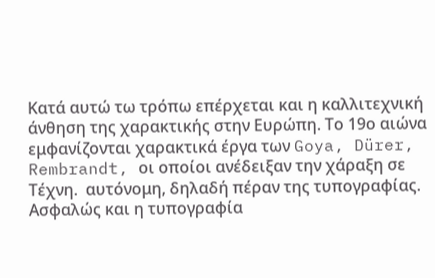Κατά αυτώ τω τρόπω επέρχεται και η καλλιτεχνική άνθηση της χαρακτικής στην Ευρώπη. Το 19ο αιώνα εμφανίζονται χαρακτικά έργα των Goya, Dürer, Rembrandt, οι οποίοι ανέδειξαν την χάραξη σε Τέχνη.  αυτόνομη, δηλαδή πέραν της τυπογραφίας. Ασφαλώς και η τυπογραφία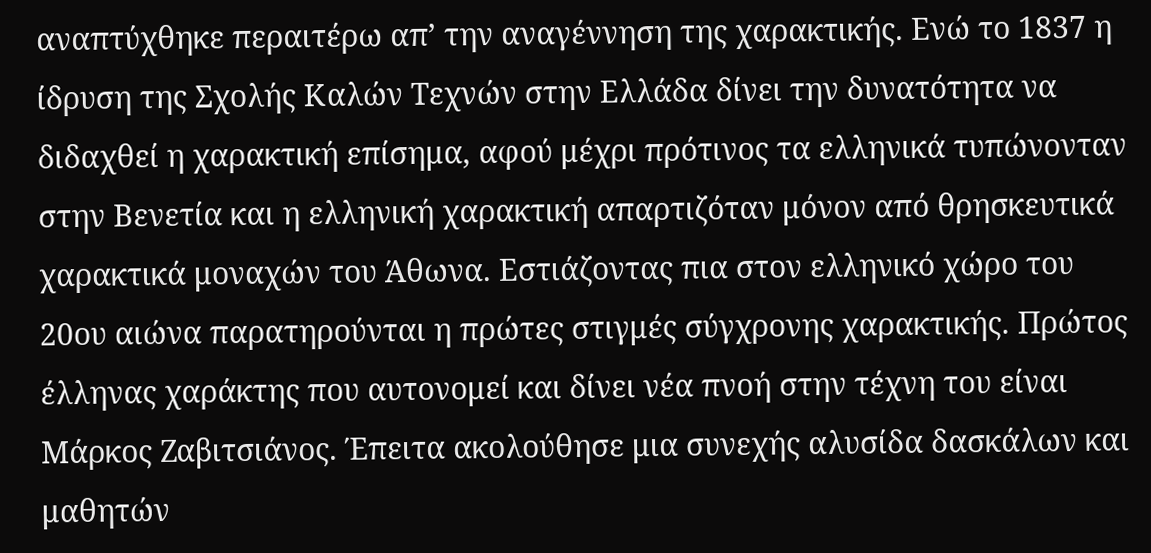αναπτύχθηκε περαιτέρω απ’ την αναγέννηση της χαρακτικής. Ενώ το 1837 η ίδρυση της Σχολής Καλών Τεχνών στην Ελλάδα δίνει την δυνατότητα να διδαχθεί η χαρακτική επίσημα, αφού μέχρι πρότινος τα ελληνικά τυπώνονταν στην Βενετία και η ελληνική χαρακτική απαρτιζόταν μόνον από θρησκευτικά χαρακτικά μοναχών του Άθωνα. Εστιάζοντας πια στον ελληνικό χώρο του 20ου αιώνα παρατηρούνται η πρώτες στιγμές σύγχρονης χαρακτικής. Πρώτος έλληνας χαράκτης που αυτονομεί και δίνει νέα πνοή στην τέχνη του είναι Μάρκος Ζαβιτσιάνος. Έπειτα ακολούθησε μια συνεχής αλυσίδα δασκάλων και μαθητών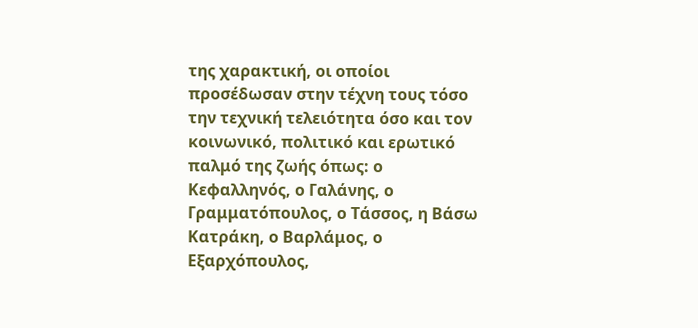της χαρακτική, οι οποίοι προσέδωσαν στην τέχνη τους τόσο την τεχνική τελειότητα όσο και τον κοινωνικό, πολιτικό και ερωτικό παλμό της ζωής όπως: ο Κεφαλληνός, ο Γαλάνης, ο Γραμματόπουλος, ο Τάσσος, η Βάσω Κατράκη, ο Βαρλάμος, ο Εξαρχόπουλος,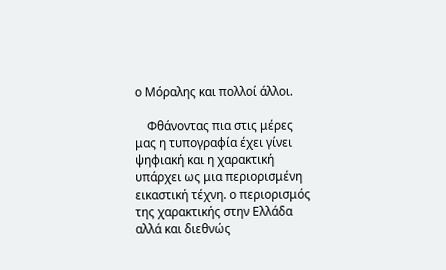ο Μόραλης και πολλοί άλλοι.

    Φθάνοντας πια στις μέρες μας η τυπογραφία έχει γίνει ψηφιακή και η χαρακτική υπάρχει ως μια περιορισμένη εικαστική τέχνη. ο περιορισμός της χαρακτικής στην Ελλάδα αλλά και διεθνώς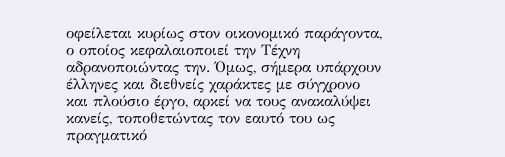οφείλεται κυρίως στον οικονομικό παράγοντα, ο οποίος κεφαλαιοποιεί την Τέχνη αδρανοποιώντας την. Όμως, σήμερα υπάρχουν έλληνες και διεθνείς χαράκτες με σύγχρονο και πλούσιο έργο, αρκεί να τους ανακαλύψει κανείς, τοποθετώντας τον εαυτό του ως πραγματικό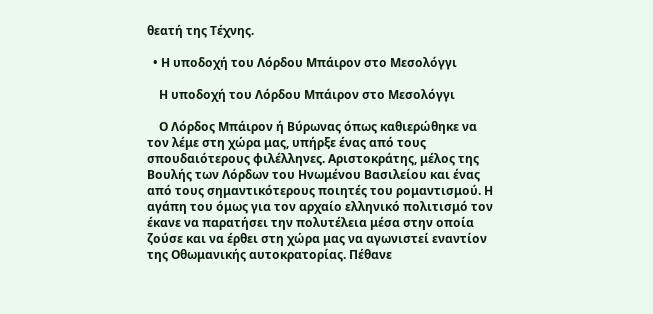θεατή της Τέχνης.

  • Η υποδοχή του Λόρδου Μπάιρον στο Μεσολόγγι

    Η υποδοχή του Λόρδου Μπάιρον στο Μεσολόγγι

    Ο Λόρδος Μπάιρον ή Βύρωνας όπως καθιερώθηκε να τον λέμε στη χώρα μας, υπήρξε ένας από τους σπουδαιότερους φιλέλληνες. Αριστοκράτης, μέλος της Βουλής των Λόρδων του Ηνωμένου Βασιλείου και ένας από τους σημαντικότερους ποιητές του ρομαντισμού. Η αγάπη του όμως για τον αρχαίο ελληνικό πολιτισμό τον έκανε να παρατήσει την πολυτέλεια μέσα στην οποία ζούσε και να έρθει στη χώρα μας να αγωνιστεί εναντίον της Οθωμανικής αυτοκρατορίας. Πέθανε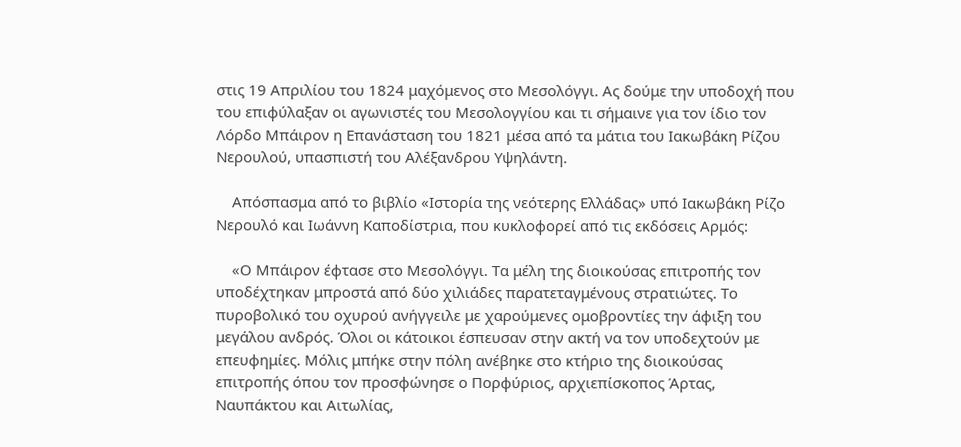στις 19 Απριλίου του 1824 μαχόμενος στο Μεσολόγγι. Ας δούμε την υποδοχή που του επιφύλαξαν οι αγωνιστές του Μεσολογγίου και τι σήμαινε για τον ίδιο τον Λόρδο Μπάιρον η Επανάσταση του 1821 μέσα από τα μάτια του Ιακωβάκη Ρίζου Νερουλού, υπασπιστή του Αλέξανδρου Υψηλάντη.

    Απόσπασμα από το βιβλίο «Ιστορία της νεότερης Ελλάδας» υπό Ιακωβάκη Ρίζο Νερουλό και Ιωάννη Καποδίστρια, που κυκλοφορεί από τις εκδόσεις Αρμός:

    «Ο Μπάιρον έφτασε στο Μεσολόγγι. Τα μέλη της διοικούσας επιτροπής τον υποδέχτηκαν μπροστά από δύο χιλιάδες παρατεταγμένους στρατιώτες. Το πυροβολικό του οχυρού ανήγγειλε με χαρούμενες ομοβροντίες την άφιξη του μεγάλου ανδρός. Όλοι οι κάτοικοι έσπευσαν στην ακτή να τον υποδεχτούν με επευφημίες. Μόλις μπήκε στην πόλη ανέβηκε στο κτήριο της διοικούσας επιτροπής όπου τον προσφώνησε ο Πορφύριος, αρχιεπίσκοπος Άρτας, Ναυπάκτου και Αιτωλίας,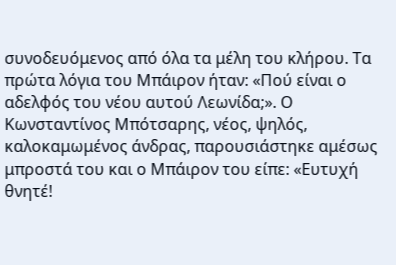συνοδευόμενος από όλα τα μέλη του κλήρου. Τα πρώτα λόγια του Μπάιρον ήταν: «Πού είναι ο αδελφός του νέου αυτού Λεωνίδα;». Ο Κωνσταντίνος Μπότσαρης, νέος, ψηλός, καλοκαμωμένος άνδρας, παρουσιάστηκε αμέσως μπροστά του και ο Μπάιρον του είπε: «Ευτυχή θνητέ!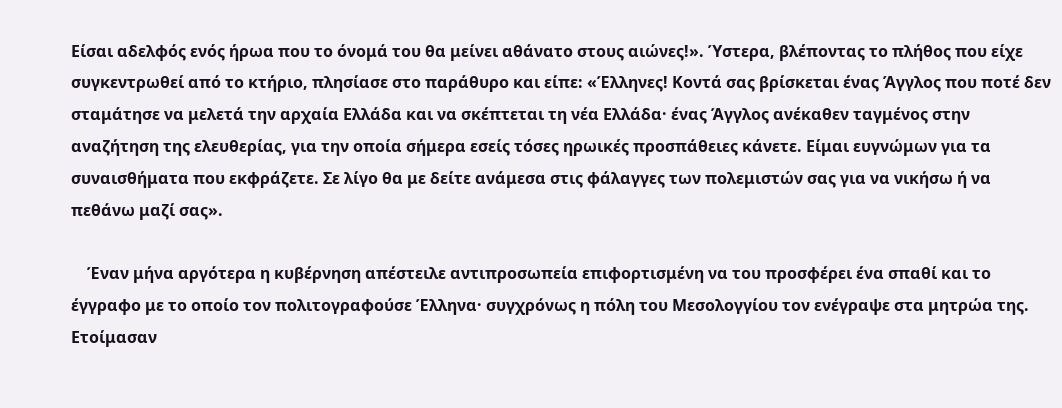Είσαι αδελφός ενός ήρωα που το όνομά του θα μείνει αθάνατο στους αιώνες!». Ύστερα, βλέποντας το πλήθος που είχε συγκεντρωθεί από το κτήριο, πλησίασε στο παράθυρο και είπε: «Έλληνες! Κοντά σας βρίσκεται ένας Άγγλος που ποτέ δεν σταμάτησε να μελετά την αρχαία Ελλάδα και να σκέπτεται τη νέα Ελλάδα· ένας Άγγλος ανέκαθεν ταγμένος στην αναζήτηση της ελευθερίας, για την οποία σήμερα εσείς τόσες ηρωικές προσπάθειες κάνετε. Είμαι ευγνώμων για τα συναισθήματα που εκφράζετε. Σε λίγο θα με δείτε ανάμεσα στις φάλαγγες των πολεμιστών σας για να νικήσω ή να πεθάνω μαζί σας».

    Έναν μήνα αργότερα η κυβέρνηση απέστειλε αντιπροσωπεία επιφορτισμένη να του προσφέρει ένα σπαθί και το έγγραφο με το οποίο τον πολιτογραφούσε Έλληνα· συγχρόνως η πόλη του Μεσολογγίου τον ενέγραψε στα μητρώα της. Ετοίμασαν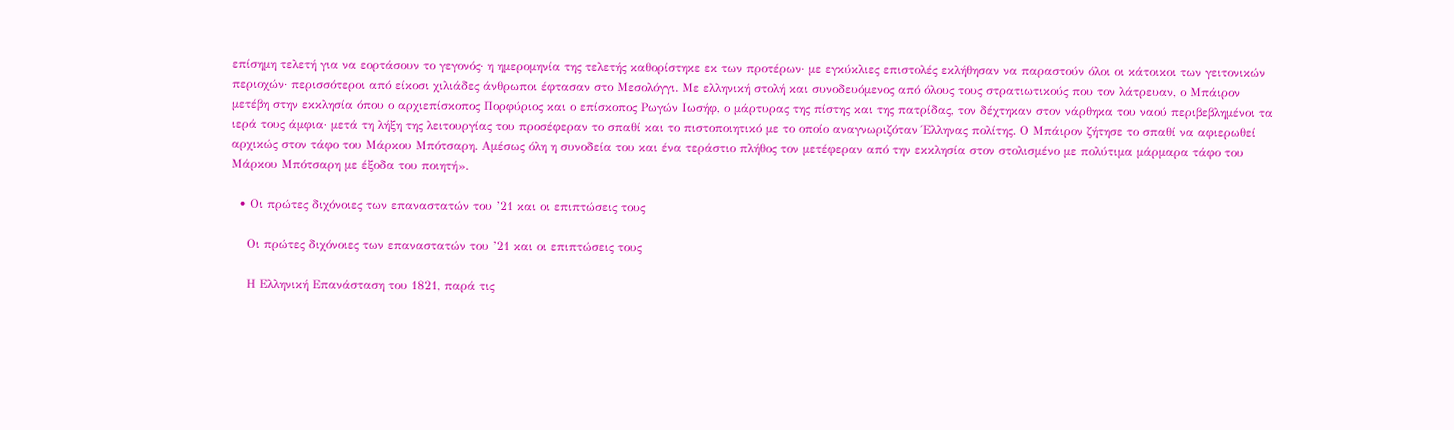επίσημη τελετή για να εορτάσουν το γεγονός· η ημερομηνία της τελετής καθορίστηκε εκ των προτέρων· με εγκύκλιες επιστολές εκλήθησαν να παραστούν όλοι οι κάτοικοι των γειτονικών περιοχών· περισσότεροι από είκοσι χιλιάδες άνθρωποι έφτασαν στο Μεσολόγγι. Με ελληνική στολή και συνοδευόμενος από όλους τους στρατιωτικούς που τον λάτρευαν, ο Μπάιρον μετέβη στην εκκλησία όπου ο αρχιεπίσκοπος Πορφύριος και ο επίσκοπος Ρωγών Ιωσήφ, ο μάρτυρας της πίστης και της πατρίδας, τον δέχτηκαν στον νάρθηκα του ναού περιβεβλημένοι τα ιερά τους άμφια· μετά τη λήξη της λειτουργίας του προσέφεραν το σπαθί και το πιστοποιητικό με το οποίο αναγνωριζόταν Έλληνας πολίτης. Ο Μπάιρον ζήτησε το σπαθί να αφιερωθεί αρχικώς στον τάφο του Μάρκου Μπότσαρη. Αμέσως όλη η συνοδεία του και ένα τεράστιο πλήθος τον μετέφεραν από την εκκλησία στον στολισμένο με πολύτιμα μάρμαρα τάφο του Μάρκου Μπότσαρη με έξοδα του ποιητή».

  • Οι πρώτες διχόνοιες των επαναστατών του ’21 και οι επιπτώσεις τους

    Οι πρώτες διχόνοιες των επαναστατών του ’21 και οι επιπτώσεις τους

    Η Ελληνική Επανάσταση του 1821, παρά τις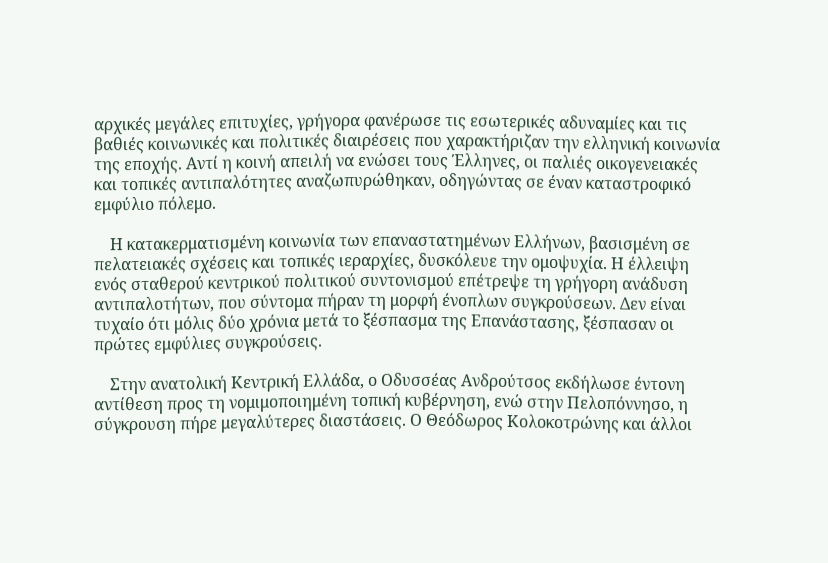αρχικές μεγάλες επιτυχίες, γρήγορα φανέρωσε τις εσωτερικές αδυναμίες και τις βαθιές κοινωνικές και πολιτικές διαιρέσεις που χαρακτήριζαν την ελληνική κοινωνία της εποχής. Αντί η κοινή απειλή να ενώσει τους Έλληνες, οι παλιές οικογενειακές και τοπικές αντιπαλότητες αναζωπυρώθηκαν, οδηγώντας σε έναν καταστροφικό εμφύλιο πόλεμο.

    Η κατακερματισμένη κοινωνία των επαναστατημένων Ελλήνων, βασισμένη σε πελατειακές σχέσεις και τοπικές ιεραρχίες, δυσκόλευε την ομοψυχία. Η έλλειψη ενός σταθερού κεντρικού πολιτικού συντονισμού επέτρεψε τη γρήγορη ανάδυση αντιπαλοτήτων, που σύντομα πήραν τη μορφή ένοπλων συγκρούσεων. Δεν είναι τυχαίο ότι μόλις δύο χρόνια μετά το ξέσπασμα της Επανάστασης, ξέσπασαν οι πρώτες εμφύλιες συγκρούσεις.

    Στην ανατολική Κεντρική Ελλάδα, ο Οδυσσέας Ανδρούτσος εκδήλωσε έντονη αντίθεση προς τη νομιμοποιημένη τοπική κυβέρνηση, ενώ στην Πελοπόννησο, η σύγκρουση πήρε μεγαλύτερες διαστάσεις. Ο Θεόδωρος Κολοκοτρώνης και άλλοι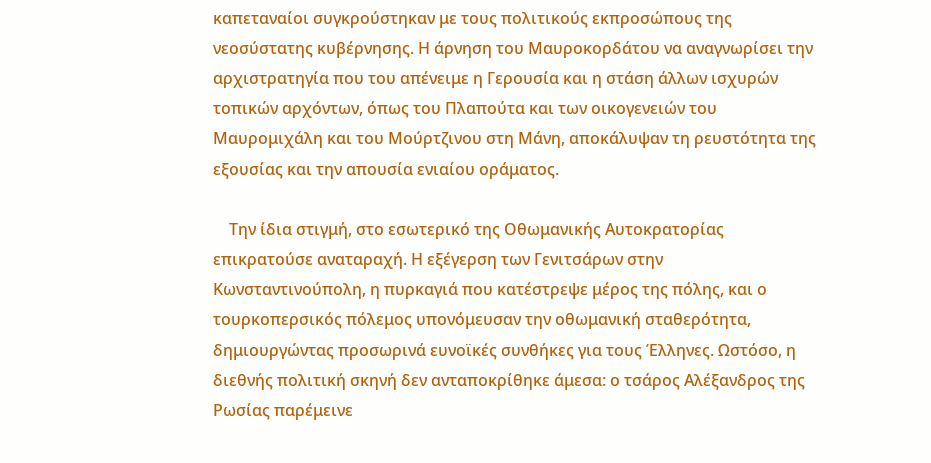καπεταναίοι συγκρούστηκαν με τους πολιτικούς εκπροσώπους της νεοσύστατης κυβέρνησης. Η άρνηση του Μαυροκορδάτου να αναγνωρίσει την αρχιστρατηγία που του απένειμε η Γερουσία και η στάση άλλων ισχυρών τοπικών αρχόντων, όπως του Πλαπούτα και των οικογενειών του Μαυρομιχάλη και του Μούρτζινου στη Μάνη, αποκάλυψαν τη ρευστότητα της εξουσίας και την απουσία ενιαίου οράματος.

    Την ίδια στιγμή, στο εσωτερικό της Οθωμανικής Αυτοκρατορίας επικρατούσε αναταραχή. Η εξέγερση των Γενιτσάρων στην Κωνσταντινούπολη, η πυρκαγιά που κατέστρεψε μέρος της πόλης, και ο τουρκοπερσικός πόλεμος υπονόμευσαν την οθωμανική σταθερότητα, δημιουργώντας προσωρινά ευνοϊκές συνθήκες για τους Έλληνες. Ωστόσο, η διεθνής πολιτική σκηνή δεν ανταποκρίθηκε άμεσα: ο τσάρος Αλέξανδρος της Ρωσίας παρέμεινε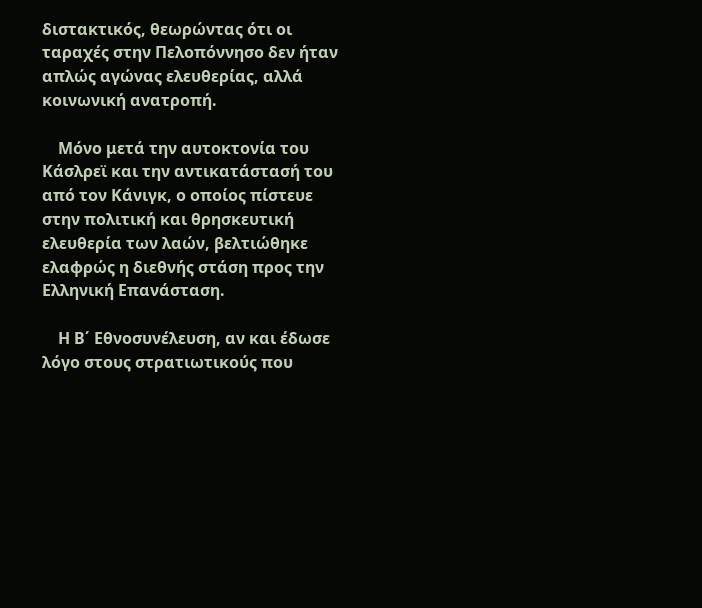διστακτικός, θεωρώντας ότι οι ταραχές στην Πελοπόννησο δεν ήταν απλώς αγώνας ελευθερίας, αλλά κοινωνική ανατροπή.

    Μόνο μετά την αυτοκτονία του Κάσλρεϊ και την αντικατάστασή του από τον Κάνιγκ, ο οποίος πίστευε στην πολιτική και θρησκευτική ελευθερία των λαών, βελτιώθηκε ελαφρώς η διεθνής στάση προς την Ελληνική Επανάσταση.

    Η Β΄ Εθνοσυνέλευση, αν και έδωσε λόγο στους στρατιωτικούς που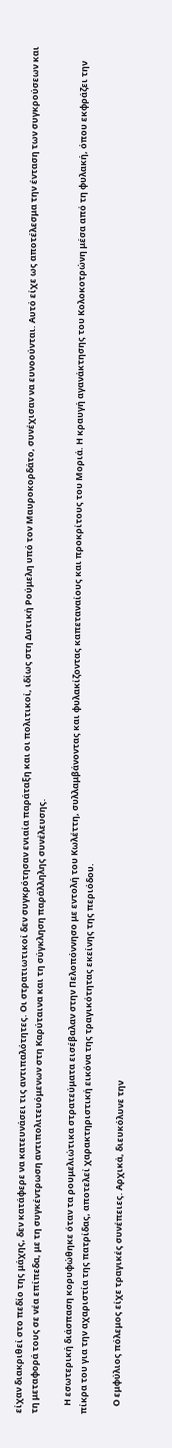είχαν διακριθεί στο πεδίο της μάχης, δεν κατάφερε να κατευνάσει τις αντιπαλότητες. Οι στρατιωτικοί δεν συγκρότησαν ενιαία παράταξη και οι πολιτικοί, ιδίως στη Δυτική Ρούμελη υπό τον Μαυροκορδάτο, συνέχισαν να ευνοούνται. Αυτό είχε ως αποτέλεσμα την ένταση των συγκρούσεων και τη μεταφορά τους σε νέα επίπεδα, με τη συγκέντρωση αντιπολιτευόμενων στη Καρύταινα και τη σύγκληση παράλληλης συνέλευσης.

    Η εσωτερική διάσπαση κορυφώθηκε όταν τα ρουμελιώτικα στρατεύματα εισέβαλαν στην Πελοπόννησο με εντολή του Κωλέττη, συλλαμβάνοντας και φυλακίζοντας καπεταναίους και προκρίτους του Μοριά. Η κραυγή αγανάκτησης του Κολοκοτρώνη μέσα από τη φυλακή, όπου εκφράζει την πίκρα του για την αχαριστία της πατρίδας, αποτελεί χαρακτηριστική εικόνα της τραγικότητας εκείνης της περιόδου.

    Ο εμφύλιος πόλεμος είχε τραγικές συνέπειες. Αρχικά, διευκόλυνε την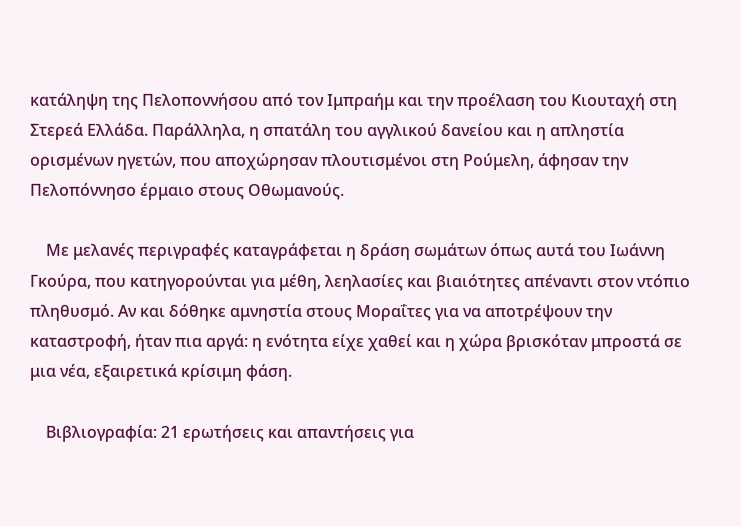κατάληψη της Πελοποννήσου από τον Ιμπραήμ και την προέλαση του Κιουταχή στη Στερεά Ελλάδα. Παράλληλα, η σπατάλη του αγγλικού δανείου και η απληστία ορισμένων ηγετών, που αποχώρησαν πλουτισμένοι στη Ρούμελη, άφησαν την Πελοπόννησο έρμαιο στους Οθωμανούς.

    Με μελανές περιγραφές καταγράφεται η δράση σωμάτων όπως αυτά του Ιωάννη Γκούρα, που κατηγορούνται για μέθη, λεηλασίες και βιαιότητες απέναντι στον ντόπιο πληθυσμό. Αν και δόθηκε αμνηστία στους Μοραΐτες για να αποτρέψουν την καταστροφή, ήταν πια αργά: η ενότητα είχε χαθεί και η χώρα βρισκόταν μπροστά σε μια νέα, εξαιρετικά κρίσιμη φάση.

    Βιβλιογραφία: 21 ερωτήσεις και απαντήσεις για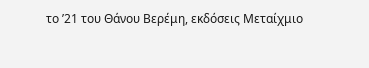το ’21 του Θάνου Βερέμη, εκδόσεις Μεταίχμιο